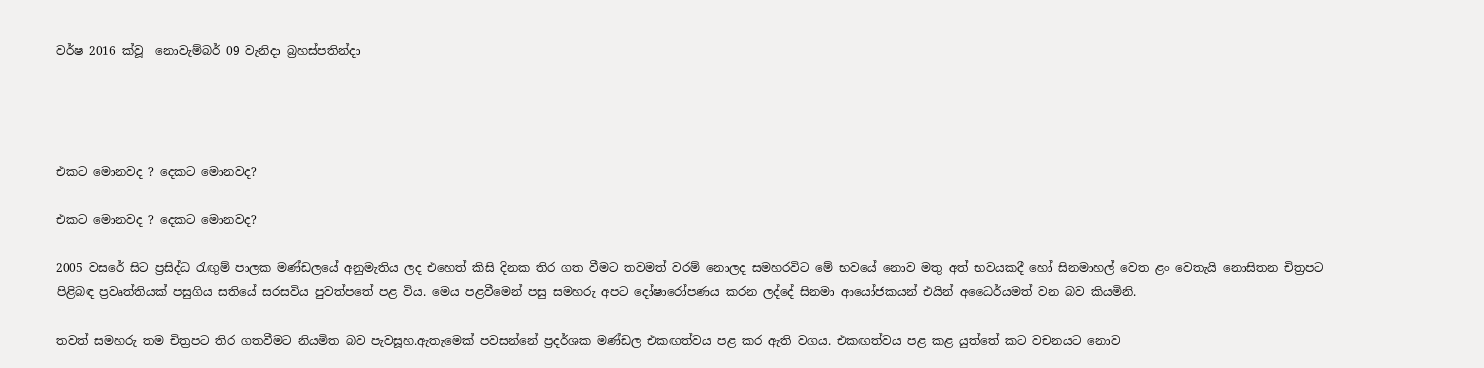වර්ෂ 2016 ක්වූ  නොවැම්බර් 09 වැනිදා බ්‍රහස්පතින්දා




එකට මොනවද ? දෙකට මොනවද?

එකට මොනවද ? දෙකට මොනවද?

2005 වසරේ සිට ප්‍රසිද්ධ රැඟුම් පාලක මණ්ඩලයේ අනුමැතිය ලද එහෙත් කිසි දිනක තිර ගත වීමට තවමත් වරම් නොලද සමහරවිට මේ භවයේ නොව මතු අත් භවයකදී හෝ සිනමාහල් වෙත ළං වෙතැයි නොසිතන චිත්‍රපට පිළිබඳ ප්‍රවෘත්තියක් පසුගිය සතියේ සරසවිය පුවත්පතේ පළ විය. මෙය පළවීමෙන් පසු සමහරු අපට දෝෂාරෝපණය කරන ලද්දේ සිනමා ආයෝජකයන් එයින් අධෛර්යමත් වන බව කියමිනි.

තවත් සමහරු තම චිත්‍රපට තිර ගතවීමට නියමිත බව පැවසූහ.ඇතැමෙක් පවසන්නේ ප්‍රදර්ශක මණ්ඩල එකඟත්වය පළ කර ඇති වගය. එකඟත්වය පළ කළ යුත්තේ කට වචනයට නොව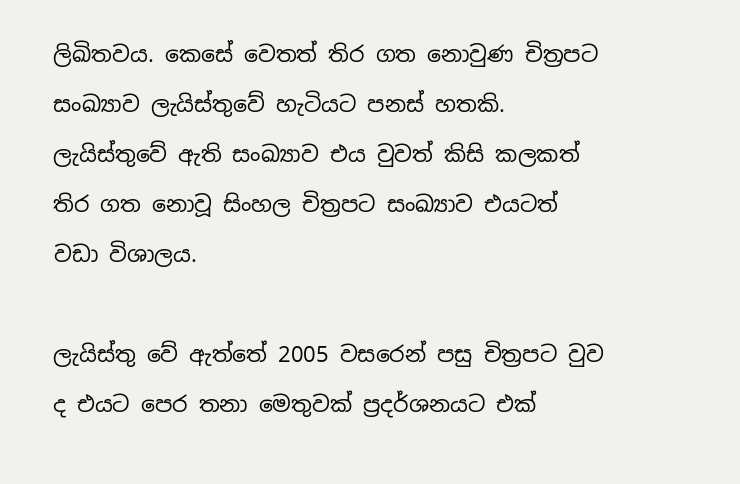ලිඛිතවය. කෙසේ වෙතත් තිර ගත නොවුණ චිත්‍රපට සංඛ්‍යාව ලැයිස්තුවේ හැටියට පනස් හතකි. ලැයිස්තුවේ ඇති සංඛ්‍යාව එය වුවත් කිසි කලකත් තිර ගත නොවූ සිංහල චිත්‍රපට සංඛ්‍යාව එයටත් වඩා විශාලය.

ලැයිස්තු වේ ඇත්තේ 2005 වසරෙන් පසු චිත්‍රපට වුව ද එයට පෙර තනා මෙතුවක් ප්‍රදර්ශනයට එක්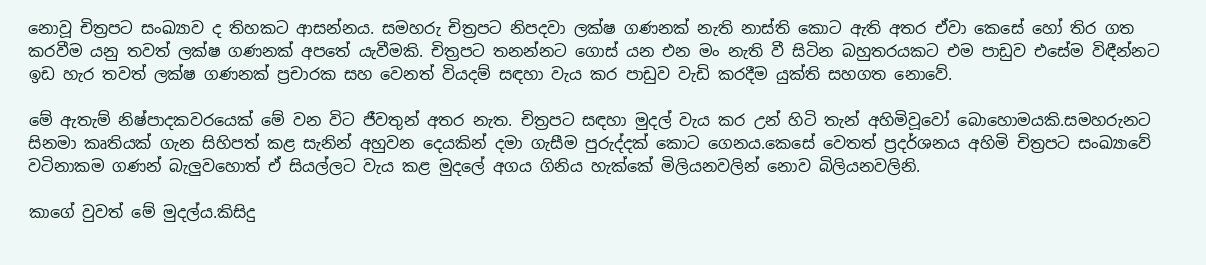නොවූ චිත්‍රපට සංඛ්‍යාව ද තිහකට ආසන්නය. සමහරු චිත්‍රපට නිපදවා ලක්ෂ ගණනක් නැති නාස්ති කොට ඇති අතර ඒවා කෙසේ හෝ තිර ගත කරවීම යනු තවත් ලක්ෂ ගණනක් අපතේ යැවීමකි. චිත්‍රපට තනන්නට ගොස් යන එන මං නැති වී සිටින බහුතරයකට එම පාඩුව එසේම විඳීන්නට ඉඩ හැර තවත් ලක්ෂ ගණනක් ප්‍රචාරක සහ වෙනත් වියදම් සඳහා වැය කර පාඩුව වැඩි කරදීම යුක්ති සහගත නොවේ.

මේ ඇතැම් නිෂ්පාදකවරයෙක් මේ වන විට ජීවතුන් අතර නැත. චිත්‍රපට සඳහා මුදල් වැය කර උන් හිටි තැන් අහිමිවූවෝ බොහොමයකි.සමහරුනට සිනමා කෘතියක් ගැන සිහිපත් කළ සැනින් අහුවන දෙයකින් දමා ගැසීම පුරුද්දක් කොට ගෙනය.කෙසේ වෙතත් ප්‍රදර්ශනය අහිමි චිත්‍රපට සංඛ්‍යාවේ වටිනාකම ගණන් බැලුවහොත් ඒ සියල්ලට වැය කළ මුදලේ අගය ගිනිය හැක්කේ මිලියනවලින් නොව බිලියනවලිනි.

කාගේ වුවත් මේ මුදල්ය.කිසිදු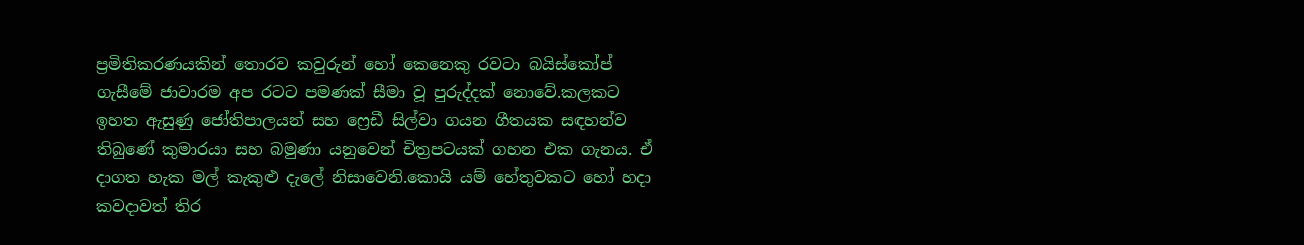ප්‍රමිතිකරණයකින් තොරව කවුරුන් හෝ කෙනෙකු රවටා බයිස්කෝප් ගැසීමේ ජාවාරම අප රටට පමණක් සීමා වූ පුරුද්දක් නොවේ.කලකට ඉහත ඇසුණු ජෝතිපාලයන් සහ ෆ්‍රෙඩී සිල්වා ගයන ගීතයක සඳහන්ව තිබුණේ කුමාරයා සහ බමුණා යනුවෙන් චිත්‍රපටයක් ගහන එක ගැනය. ඒ දාගත හැක මල් කැකුළු දැලේ නිසාවෙනි.කොයි යම් හේතුවකට හෝ හදා කවදාවත් තිර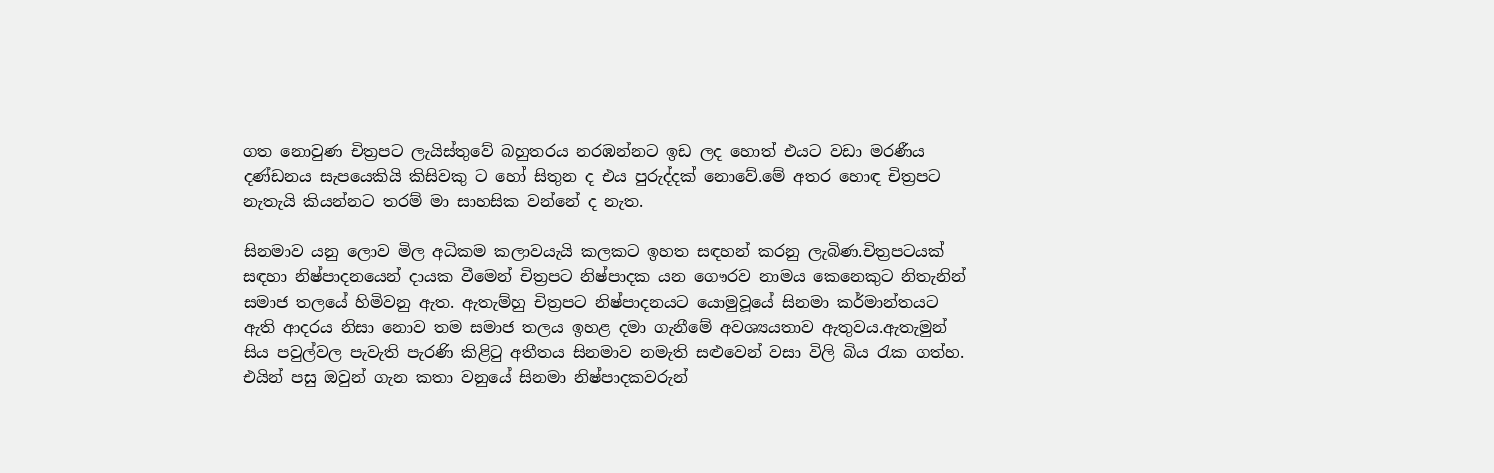ගත නොවුණ චිත්‍රපට ලැයිස්තුවේ බහුතරය නරඹන්නට ඉඩ ලද හොත් එයට වඩා මරණීය දණ්ඩනය සැපයෙකියි කිසිවකු ට හෝ සිතුන ද එය පුරුද්දක් නොවේ.මේ අතර හොඳ චිත්‍රපට නැතැයි කියන්නට තරම් මා සාහසික වන්නේ ද නැත.

සිනමාව යනු ලොව මිල අධිකම කලාවයැයි කලකට ඉහත සඳහන් කරනු ලැබිණ.චිත්‍රපටයක් සඳහා නිෂ්පාදනයෙන් දායක වීමෙන් චිත්‍රපට නිෂ්පාදක යන ගෞරව නාමය කෙනෙකුට නිතැනින් සමාජ තලයේ හිමිවනු ඇත. ඇතැම්හු චිත්‍රපට නිෂ්පාදනයට යොමුවූයේ සිනමා කර්මාන්තයට ඇති ආදරය නිසා නොව තම සමාජ තලය ඉහළ දමා ගැනීමේ අවශ්‍යයතාව ඇතුවය.ඇතැමුන් සිය පවුල්වල පැවැති පැරණි කිළිටු අතීතය සිනමාව නමැති සළුවෙන් වසා විලි බිය රැක ගත්හ. එයින් පසු ඔවුන් ගැන කතා වනුයේ සිනමා නිෂ්පාදකවරුන්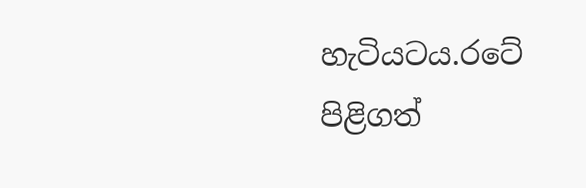හැටියටය.රටේ පිළිගත්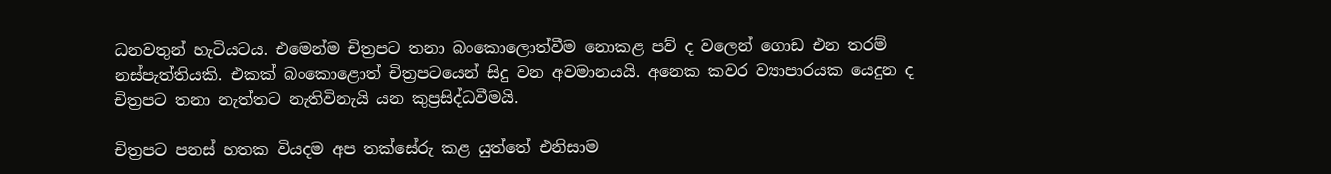ධනවතුන් හැටියටය. එමෙන්ම චිත්‍රපට තනා බංකොලොත්වීම නොකළ පව් ද වලෙන් ගොඩ එන තරම් නස්පැත්තියකි. එකක් බංකොළොත් චිත්‍රපටයෙන් සිදු වන අවමානයයි. අනෙක කවර ව්‍යාපාරයක යෙදුන ද චිත්‍රපට තනා නැත්තට නැතිවිනැයි යන කුප්‍රසිද්ධවීමයි.

චිත්‍රපට පනස් හතක වියදම අප තක්සේරු කළ යුත්තේ එනිසාම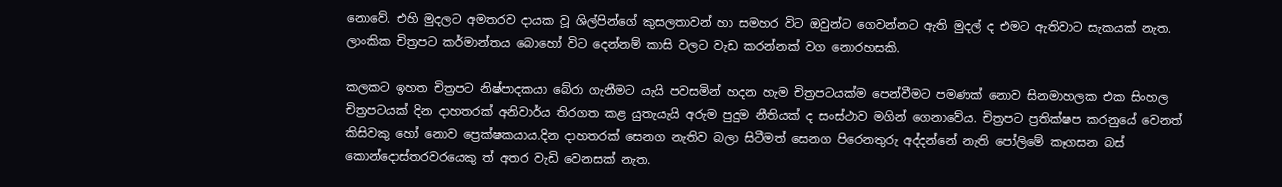නොවේ. එහි මුදලට අමතරව දායක වූ ශිල්පින්ගේ කුසලතාවන් හා සමහර විට ඔවුන්ට ගෙවන්නට ඇති මුදල් ද එමට ඇතිවාට සැකයක් නැත. ලාංකික චිත්‍රපට කර්මාන්තය බොහෝ විට දෙන්නම් කාසි වලට වැඩ කරන්නක් වග නොරහසකි.

කලකට ඉහත චිත්‍රපට නිෂ්පාදකයා බේරා ගැනීමට යැයි පවසමින් හදන හැම චිත්‍රපටයක්ම පෙන්වීමට පමණක් නොව සිනමාහලක එක සිංහල චිත්‍රපටයක් දින දාහතරක් අනිවාර්ය තිරගත කළ යුතැයැයි අරුම පුදුම නීතියක් ද සංස්ථාව මගින් ගෙනාවේය. චිත්‍රපට ප්‍රතික්ෂප කරනුයේ වෙනත් කිසිවකු හෝ නොව ප්‍රෙක්ෂකයාය.දින දාහතරක් සෙනග නැතිව බලා සිටීමත් සෙනග පිරෙනතුරු අද්දන්නේ නැති පෝලිමේ කෑගසන බස් කොන්දොස්තරවරයෙකු ත් අතර වැඩි වෙනසක් නැත.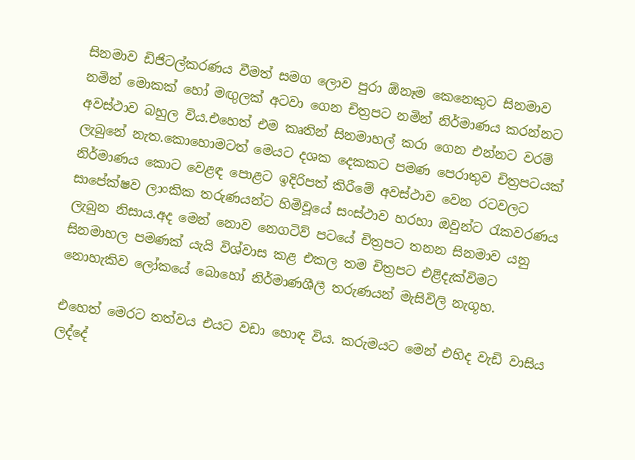සිනමාව ඩිජිටල්කරණය වීමත් සමග ලොව පුරා ඕනෑම කෙනෙකුට සිනමාව නමින් මොකක් හෝ මඟුලක් අටවා ගෙන චිත්‍රපට නමින් නිර්මාණය කරන්නට අවස්ථාව බහුල විය.එහෙත් එම කෘතින් සිනමාහල් කරා ගෙන එන්නට වරම් ලැබුනේ නැත.කොහොමටත් මෙයට දශක දෙකකට පමණ පෙරාතුව චිත්‍රපටයක් නිර්මාණය කොට වෙළඳ පොළට ඉදිරිපත් කිරීමේ අවස්ථාව වෙන රටවලට සාපේක්ෂව ලාංකික තරුණයන්ට හිමිවූයේ සංස්ථාව හරහා ඔවුන්ට රැකවරණය ලැබුන නිසාය.අද මෙන් නොව නෙගටිව් පටයේ චිත්‍රපට තනන සිනමාව යනු සිනමාහල පමණක් යැයි විශ්වාස කළ එකල තම චිත්‍රපට එළිදැක්විමට නොහැකිව ලෝකයේ බොහෝ නිර්මාණශීලී තරුණයන් මැසිවිලි නැගූහ.

එහෙත් මෙරට තත්වය එයට වඩා හොඳ විය. කරුමයට මෙන් එහිද වැඩි වාසිය ලද්දේ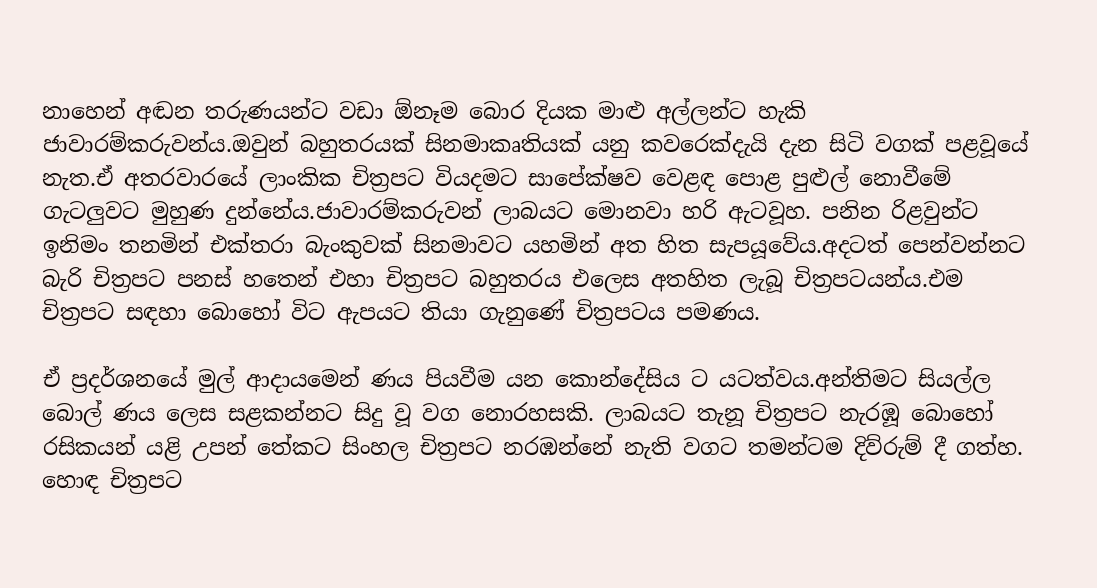නාහෙන් අඬන තරුණයන්ට වඩා ඕනෑම බොර දියක මාළු අල්ලන්ට හැකි ජාවාරම්කරුවන්ය.ඔවුන් බහුතරයක් සිනමාකෘතියක් යනු කවරෙක්දැයි දැන සිටි වගක් පළවූයේ නැත.ඒ අතරවාරයේ ලාංකික චිත්‍රපට වියදමට සාපේක්ෂව වෙළඳ පොළ පුළුල් නොවීමේ ගැටලුවට මුහුණ දුන්නේය.ජාවාරම්කරුවන් ලාබයට මොනවා හරි ඇටවූහ. පනින රිළවුන්ට ඉනිමං තනමින් එක්තරා බැංකුවක් සිනමාවට යහමින් අත හිත සැපයූවේය.අදටත් පෙන්වන්නට බැරි චිත්‍රපට පනස් හතෙන් එහා චිත්‍රපට බහුතරය එලෙස අතහිත ලැබූ චිත්‍රපටයන්ය.එම චිත්‍රපට සඳහා බොහෝ විට ඇපයට තියා ගැනුණේ චිත්‍රපටය පමණය.

ඒ ප්‍රදර්ශනයේ මුල් ආදායමෙන් ණය පියවීම යන කොන්දේසිය ට යටත්වය.අන්තිමට සියල්ල බොල් ණය ලෙස සළකන්නට සිදු වූ වග නොරහසකි. ලාබයට තැනූ චිත්‍රපට නැරඹූ බොහෝ රසිකයන් යළි උපන් තේකට සිංහල චිත්‍රපට නරඹන්නේ නැති වගට තමන්ටම දිව්රුම් දී ගත්හ. හොඳ චිත්‍රපට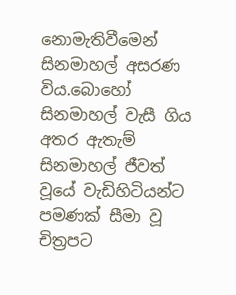නොමැතිවීමෙන් සිනමාහල් අසරණ විය.බොහෝ සිනමාහල් වැසී ගිය අතර ඇතැම් සිනමාහල් ජීවත් වූයේ වැඩිහිටියන්ට පමණක් සීමා වූ චිත්‍රපට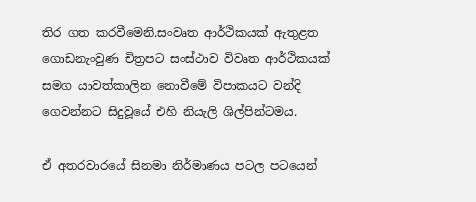තිර ගත කරවීමෙනි.සංවෘත ආර්ථිකයක් ඇතුළත ගොඩනැංවුණ චිත්‍රපට සංස්ථාව විවෘත ආර්ථිකයක් සමග යාවත්කාලින නොවීමේ විපාකයට වන්දි ගෙවන්නට සිදුවූයේ එහි නියැලි ශිල්පින්ටමය.

ඒ අතරවාරයේ සිනමා නිර්මාණය පටල පටයෙන්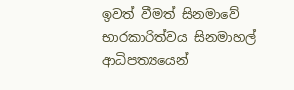ඉවත් වීමත් සිනමාවේ භාරකාරිත්වය සිනමාහල් ආධිපත්‍යයෙන්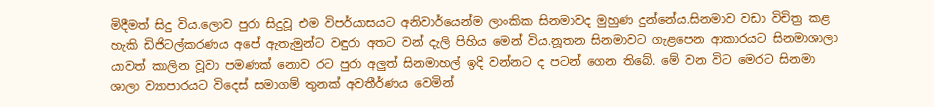මිදීමත් සිදු විය.ලොව පුරා සිදුවූ එම විපර්යාසයට අනිවාර්යෙන්ම ලාංකික සිනමාවද මුහුණ දුන්නේය.සිනමාව වඩා විචිත්‍ර කළ හැකි ඩිජිටල්කරණය අපේ ඇතැමුන්ට වඳුරා අතට වන් දැලි පිහිය මෙන් විය.නූතන සිනමාවට ගැළපෙන ආකාරයට සිනමාශාලා යාවත් කාලින වූවා පමණක් නොව රට පුරා අලුත් සිනමාහල් ඉදි වන්නට ද පටන් ගෙන තිබේ. මේ වන විට මෙරට සිනමා ශාලා ව්‍යාපාරයට විදෙස් සමාගම් තුනක් අවතීර්ණය වෙමින්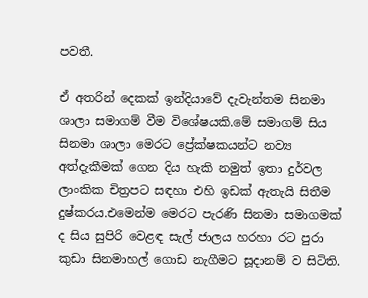පවතී.

ඒ අතරින් දෙකක් ඉන්දියාවේ දැවැන්තම සිනමා ශාලා සමාගම් වීම විශේෂයකි.මේ සමාගම් සිය සිනමා ශාලා මෙරට ප්‍රේක්ෂකයන්ට නව්‍ය අත්දැකීමක් ගෙන දිය හැකි නමුත් ඉතා දුර්වල ලාංකික චිත්‍රපට සඳහා එහි ඉඩක් ඇතැයි සිතීම දුෂ්කරය.එමෙන්ම මෙරට පැරණි සිනමා සමාගමක් ද සිය සුපිරි වෙළඳ සැල් ජාලය හරහා රට පුරා කුඩා සිනමාහල් ගොඩ නැගීමට සූදානම් ව සිටිති.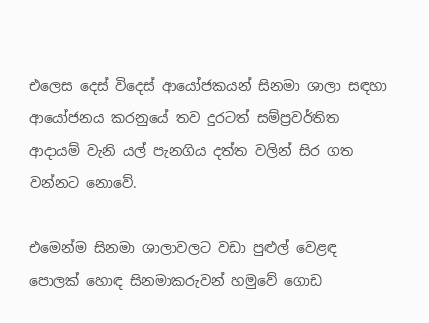එලෙස දෙස් විදෙස් ආයෝජකයන් සිනමා ශාලා සඳහා ආයෝජනය කරනුයේ තව දුරටත් සම්ප්‍රවර්තිත ආදායම් වැනි යල් පැනගිය දත්ත වලින් සිර ගත වන්නට නොවේ.

එමෙන්ම සිනමා ශාලාවලට වඩා පුළුල් වෙළඳ පොලක් හොඳ සිනමාකරුවන් හමුවේ ගොඩ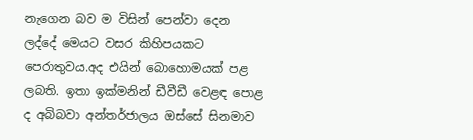නැගෙන බව ම විසින් පෙන්වා දෙන ලද්දේ මෙයට වසර කිහිපයකට පෙරාතුවය.අද එයින් බොහොමයක් පළ ලබති. ඉතා ඉක්මනින් ඩීවීඩී වෙළඳ පොළ ද අබිබවා අන්තර්ජාලය ඔස්සේ සිනමාව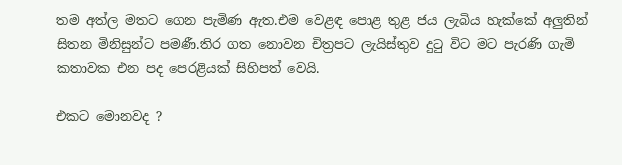තම අත්ල මතට ගෙන පැමිණ ඇත.එම වෙළඳ පොළ තුළ ජය ලැබිය හැක්කේ අලුතින් සිතන මිනිසුන්ට පමණී.තිර ගත නොවන චිත්‍රපට ලැයිස්තුව දුටු විට මට පැරණි ගැමි කතාවක එන පද පෙරළියක් සිහිපත් වෙයි.

එකට මොනවද ?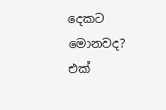දෙකට මොනවද? එක්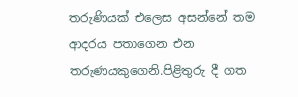තරුණියක් එලෙස අසන්නේ තම ආදරය පතාගෙන එන තරුණයකුගෙනි.පිළිතුරු දී ගත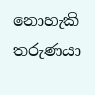නොහැකි තරුණයා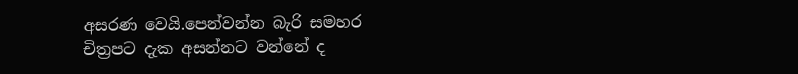අසරණ වෙයි.පෙන්වන්න බැරි සමහර චිත්‍රපට දැක අසන්නට වන්නේ ද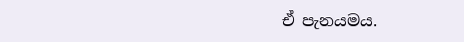ඒ පැනයමය.